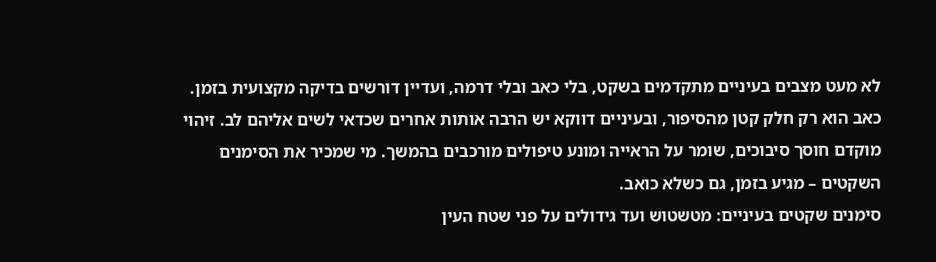לא מעט מצבים בעיניים מתקדמים בשקט, בלי כאב ובלי דרמה, ועדיין דורשים בדיקה מקצועית בזמן. כאב הוא רק חלק קטן מהסיפור, ובעיניים דווקא יש הרבה אותות אחרים שכדאי לשים אליהם לב. זיהוי מוקדם חוסך סיבוכים, שומר על הראייה ומונע טיפולים מורכבים בהמשך. מי שמכיר את הסימנים השקטים – מגיע בזמן, גם כשלא כואב.
סימנים שקטים בעיניים: מטשטוש ועד גידולים על פני שטח העין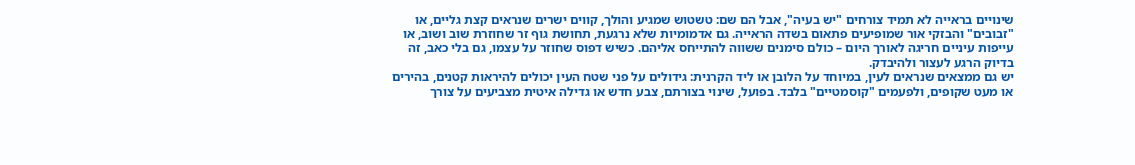שינויים בראייה לא תמיד צורחים "יש בעיה", אבל הם שם: טשטוש שמגיע והולך, קווים ישרים שנראים קצת גליים, או "זבובים" והבזקי אור שמופיעים פתאום בשדה הראייה. גם אדמומיות שלא נרגעת, תחושת גוף זר שחוזרת שוב ושוב, או עייפות עיניים חריגה לאורך היום – כולם סימנים ששווה להתייחס אליהם. כשיש דפוס שחוזר על עצמו, גם בלי כאב, זה בדיוק הרגע לעצור ולהיבדק.
יש גם ממצאים שנראים לעין, במיוחד על הלובן או ליד הקרנית: גידולים על פני שטח העין יכולים להיראות קטנים, בהירים או מעט שקופים, ולפעמים "קוסמטיים" בלבד. בפועל, שינוי בצורתם, צבע חדש או גדילה איטית מצביעים על צורך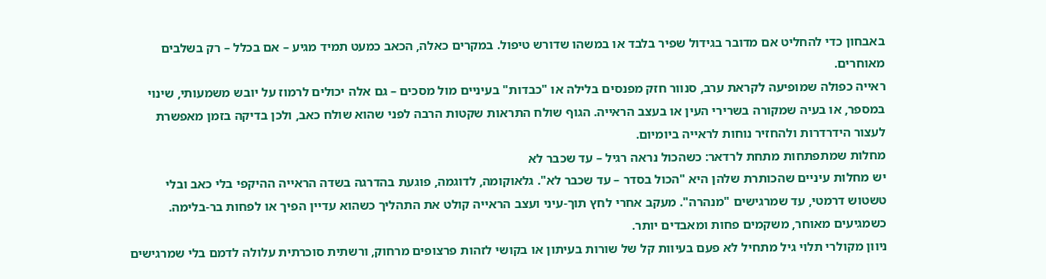באבחון כדי להחליט אם מדובר בגידול שפיר בלבד או במשהו שדורש טיפול. במקרים כאלה, הכאב כמעט תמיד מגיע – אם בכלל – רק בשלבים מאוחרים.
ראייה כפולה שמופיעה לקראת ערב, סנוור חזק מפנסים בלילה או "כבדות" בעיניים מול מסכים – גם אלה יכולים לרמוז על יובש משמעותי, שינוי במספר, או בעיה שמקורה בשרירי העין או בעצב הראייה. הגוף שולח התראות שקטות הרבה לפני שהוא שולח כאב, ולכן בדיקה בזמן מאפשרת לעצור הידרדרות ולהחזיר נוחות לראייה ביומיום.
מחלות שמתפתחות מתחת לרדאר: כשהכול נראה רגיל – עד שכבר לא
יש מחלות עיניים שהכותרת שלהן היא "הכול בסדר – עד שכבר לא". גלאוקומה, לדוגמה, פוגעת בהדרגה בשדה הראייה ההיקפי בלי כאב ובלי טשטוש דרמטי, עד שמרגישים "מנהרה". מעקב אחרי לחץ תוך-עיני ועצב הראייה קולט את התהליך כשהוא עדיין הפיך או לפחות בר-בלימה. כשמגיעים מאוחר, משקמים פחות ומאבדים יותר.
ניוון מקולרי תלוי גיל מתחיל לא פעם בעיוות קל של שורות בעיתון או בקושי לזהות פרצופים מרחוק, ורשתית סוכרתית עלולה לדמם בלי שמרגישים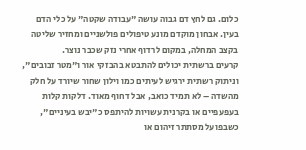כלום. גם לחץ דם גבוה עושה "עבודה שקטה" על כלי הדם בעין. אבחון מוקדם מונע טיפולים פולשניים ומחזיר שליטה בקצב המחלה, במקום לרדוף אחרי נזק שכבר נוצר.
קרעים ברשתית יכולים להתבטא בהבזקי אור ו"מטר זבובים", וניתוק רשתית ירגיש לעיתים כמו וילון שחור שיורד על חלק מהשדה – לא תמיד כואב, אבל דחוף מאוד. דלקות קלות בעפעפיים או בקרנית עשויות להיתפס כ"יבש בעיניים", כשבפועל מסתתר זיהום או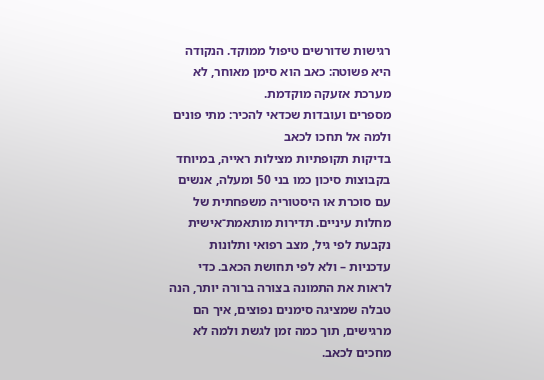רגישות שדורשים טיפול ממוקד. הנקודה היא פשוטה: כאב הוא סימן מאוחר, לא מערכת אזעקה מוקדמת.
מספרים ועובדות שכדאי להכיר: מתי פונים ולמה אל תחכו לכאב
בדיקות תקופתיות מצילות ראייה, במיוחד בקבוצות סיכון כמו בני 50 ומעלה, אנשים עם סוכרת או היסטוריה משפחתית של מחלות עיניים. תדירות מותאמת־אישית נקבעת לפי גיל, מצב רפואי ותלונות עדכניות – ולא לפי תחושת הכאב. כדי לראות את התמונה בצורה ברורה יותר, הנה טבלה שמציגה סימנים נפוצים, איך הם מרגישים, תוך כמה זמן לגשת ולמה לא מחכים לכאב.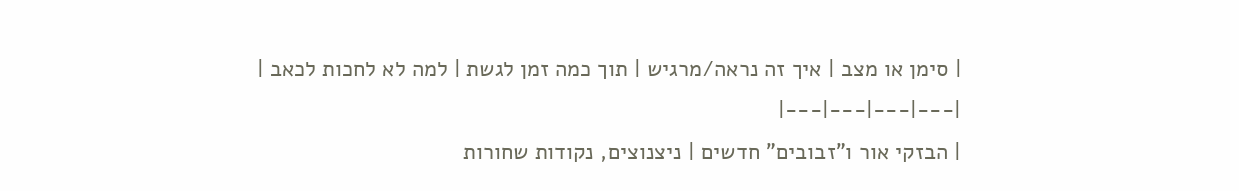| סימן או מצב | איך זה נראה/מרגיש | תוך כמה זמן לגשת | למה לא לחכות לכאב |
|---|---|---|---|
| הבזקי אור ו"זבובים" חדשים | ניצנוצים, נקודות שחורות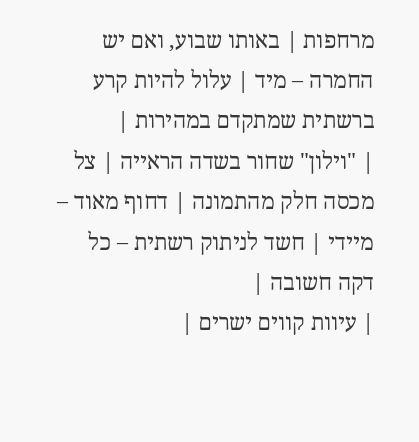מרחפות | באותו שבוע, ואם יש החמרה – מיד | עלול להיות קרע ברשתית שמתקדם במהירות |
| "וילון" שחור בשדה הראייה | צל מכסה חלק מהתמונה | דחוף מאוד – מיידי | חשד לניתוק רשתית – כל דקה חשובה |
| עיוות קווים ישרים |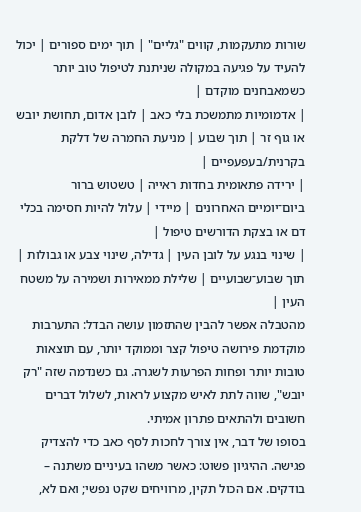שורות מתעקמות, קווים "גליים" | תוך ימים ספורים | יכול להעיד על פגיעה במקולה שניתנת לטיפול טוב יותר כשמאבחנים מוקדם |
| אדמומיות מתמשכת בלי כאב | לובן אדום, תחושת יובש או גוף זר | תוך שבוע | מניעת החמרה של דלקת בקרנית/בעפעפיים |
| ירידה פתאומית בחדות ראייה | טשטוש ברור ביום־יומיים האחרונים | מיידי | עלול להיות חסימה בכלי דם או בצקת הדורשים טיפול |
| שינוי בנגע על לובן העין | גדילה, שינוי צבע או גבולות | תוך שבוע־שבועיים | שלילת ממאירות ושמירה על משטח העין |
מהטבלה אפשר להבין שהתזמון עושה הבדל: התערבות מוקדמת פירושה טיפול קצר וממוקד יותר, עם תוצאות טובות יותר ופחות הפרעות לשגרה. גם כשנדמה שזה "רק יובש", שווה לתת לאיש מקצוע לראות, לשלול דברים חשובים ולהתאים פתרון אמיתי.
בסופו של דבר, אין צורך לחכות לסף כאב כדי להצדיק פגישה. ההיגיון פשוט: כאשר משהו בעיניים משתנה – בודקים. אם הכול תקין, מרוויחים שקט נפשי; ואם לא,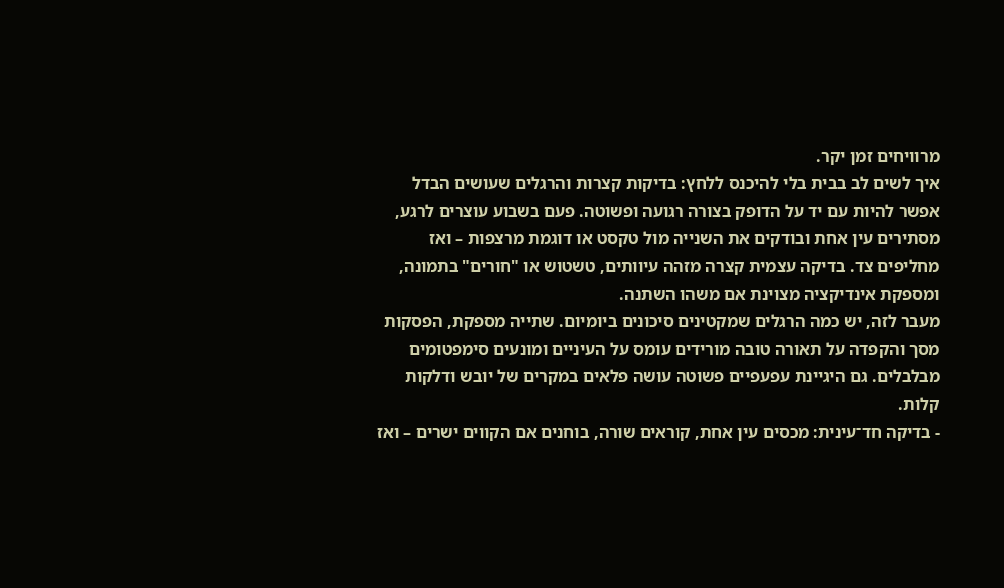מרוויחים זמן יקר.
איך לשים לב בבית בלי להיכנס ללחץ: בדיקות קצרות והרגלים שעושים הבדל
אפשר להיות עם יד על הדופק בצורה רגועה ופשוטה. פעם בשבוע עוצרים לרגע, מסתירים עין אחת ובודקים את השנייה מול טקסט או דוגמת מרצפות – ואז מחליפים צד. בדיקה עצמית קצרה מזהה עיוותים, טשטוש או "חורים" בתמונה, ומספקת אינדיקציה מצוינת אם משהו השתנה.
מעבר לזה, יש כמה הרגלים שמקטינים סיכונים ביומיום. שתייה מספקת, הפסקות מסך והקפדה על תאורה טובה מורידים עומס על העיניים ומונעים סימפטומים מבלבלים. גם היגיינת עפעפיים פשוטה עושה פלאים במקרים של יובש ודלקות קלות.
- בדיקה חד־עינית: מכסים עין אחת, קוראים שורה, בוחנים אם הקווים ישרים – ואז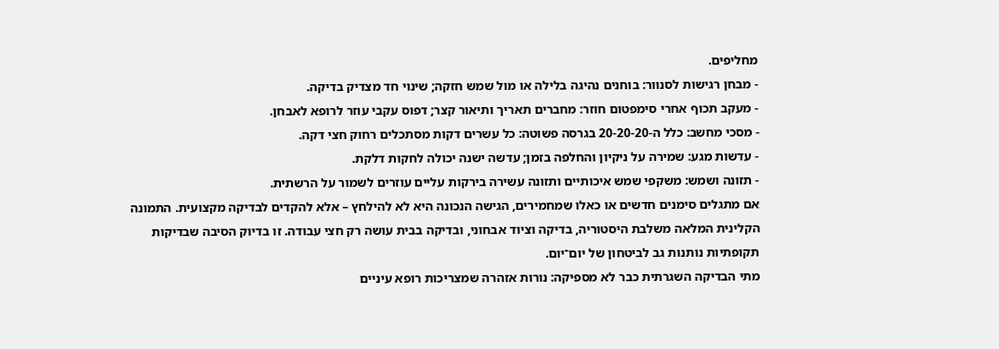מחליפים.
- מבחן רגישות לסנוור: בוחנים נהיגה בלילה או מול שמש חזקה; שינוי חד מצדיק בדיקה.
- מעקב תכוף אחרי סימפטום חוזר: מחברים תאריך ותיאור קצר; דפוס עקבי עוזר לרופא לאבחן.
- מסכי מחשב: כלל ה-20-20-20 בגרסה פשוטה: כל עשרים דקות מסתכלים רחוק חצי דקה.
- עדשות מגע: שמירה על ניקיון והחלפה בזמן; עדשה ישנה יכולה לחקות דלקת.
- תזונה ושמש: משקפי שמש איכותיים ותזונה עשירה בירקות עליים עוזרים לשמור על הרשתית.
אם מתגלים סימנים חדשים או כאלו שמחמירים, הגישה הנכונה היא לא להילחץ – אלא להקדים לבדיקה מקצועית. התמונה הקלינית המלאה משלבת היסטוריה, בדיקה וציוד אבחוני, ובדיקה בבית עושה רק חצי עבודה. זו בדיוק הסיבה שבדיקות תקופתיות נותנות גב לביטחון של יום־יום.
מתי הבדיקה השגרתית כבר לא מספיקה: נורות אזהרה שמצריכות רופא עיניים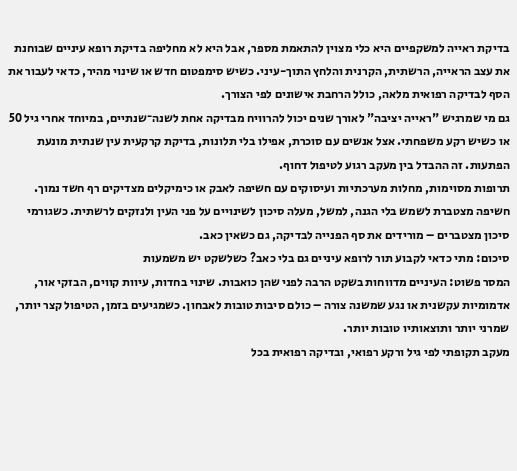בדיקת ראייה למשקפיים היא כלי מצוין להתאמת מספר, אבל היא לא מחליפה בדיקת רופא עיניים שבוחנת את עצב הראייה, הרשתית, הקרנית והלחץ התוך-עיני. כשיש סימפטום חדש או שינוי מהיר, כדאי לעבור את הסף לבדיקה רפואית מלאה, כולל הרחבת אישונים לפי הצורך.
גם מי שמרגיש "ראייה יציבה" לאורך שנים יכול להרוויח מבדיקה אחת לשנה־שנתיים, במיוחד אחרי גיל 50 או כשיש רקע משפחתי. אצל אנשים עם סוכרת, אפילו בלי תלונות, בדיקת קרקעית עין שנתית מונעת הפתעות. זה ההבדל בין מעקב רגוע לטיפול דחוף.
תרופות מסוימות, מחלות מערכתיות ועיסוקים עם חשיפה לאבק או כימיקלים מצדיקים רף חשד נמוך. חשיפה מצטברת לשמש בלי הגנה, למשל, מעלה סיכון לשינויים על פני העין ולנזקים לרשתית. כשגורמי סיכון מצטברים – מורידים את סף הפנייה לבדיקה, גם כשאין כאב.
סיכום: מתי כדאי לקבוע תור לרופא עיניים גם בלי כאב? כשלשקט יש משמעות
המסר פשוט: העיניים מדווחות בשקט הרבה לפני שהן כואבות. שינוי בחדות, עיוות קווים, הבזקי אור, אדמומיות עקשנית או נגע שמשנה צורה – כולם סיבות טובות לאבחון. כשמגיעים בזמן, הטיפול קצר יותר, שמרני יותר ותוצאותיו טובות יותר.
מעקב תקופתי לפי גיל ורקע רפואי, ובדיקה רפואית בכל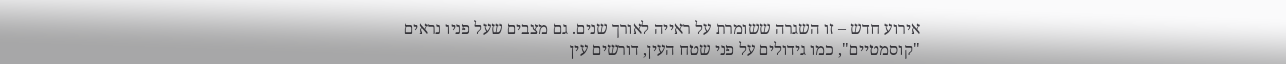אירוע חדש – זו השגרה ששומרת על ראייה לאורך שנים. גם מצבים שעל פניו נראים "קוסמטיים", כמו גידולים על פני שטח העין, דורשים עין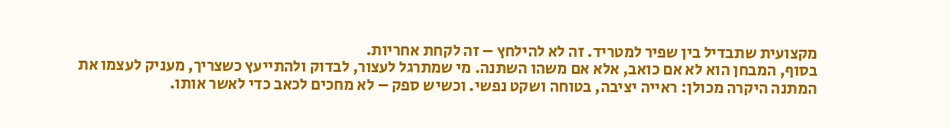מקצועית שתבדיל בין שפיר למטריד. זה לא להילחץ – זה לקחת אחריות.
בסוף, המבחן הוא לא אם כואב, אלא אם משהו השתנה. מי שמתרגל לעצור, לבדוק ולהתייעץ כשצריך, מעניק לעצמו את המתנה היקרה מכולן: ראייה יציבה, בטוחה ושקט נפשי. וכשיש ספק – לא מחכים לכאב כדי לאשר אותו.